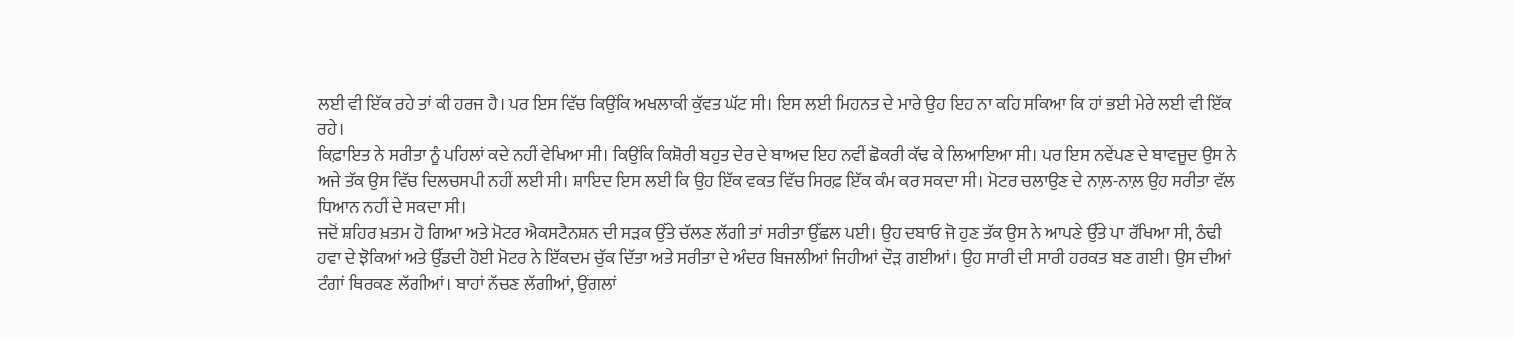ਲਈ ਵੀ ਇੱਕ ਰਹੇ ਤਾਂ ਕੀ ਹਰਜ ਹੈ। ਪਰ ਇਸ ਵਿੱਚ ਕਿਉਂਕਿ ਅਖਲਾਕੀ ਕੁੱਵਤ ਘੱਟ ਸੀ। ਇਸ ਲਈ ਮਿਹਨਤ ਦੇ ਮਾਰੇ ਉਹ ਇਹ ਨਾ ਕਹਿ ਸਕਿਆ ਕਿ ਹਾਂ ਭਈ ਮੇਰੇ ਲਈ ਵੀ ਇੱਕ ਰਹੇ।
ਕਿਫ਼ਾਇਤ ਨੇ ਸਰੀਤਾ ਨੂੰ ਪਹਿਲਾਂ ਕਦੇ ਨਹੀਂ ਵੇਖਿਆ ਸੀ। ਕਿਉਂਕਿ ਕਿਸ਼ੋਰੀ ਬਹੁਤ ਦੇਰ ਦੇ ਬਾਅਦ ਇਹ ਨਵੀਂ ਛੋਕਰੀ ਕੱਢ ਕੇ ਲਿਆਇਆ ਸੀ। ਪਰ ਇਸ ਨਵੇਂਪਣ ਦੇ ਬਾਵਜੂਦ ਉਸ ਨੇ ਅਜੇ ਤੱਕ ਉਸ ਵਿੱਚ ਦਿਲਚਸਪੀ ਨਹੀਂ ਲਈ ਸੀ। ਸ਼ਾਇਦ ਇਸ ਲਈ ਕਿ ਉਹ ਇੱਕ ਵਕਤ ਵਿੱਚ ਸਿਰਫ਼ ਇੱਕ ਕੰਮ ਕਰ ਸਕਦਾ ਸੀ। ਮੋਟਰ ਚਲਾਉਣ ਦੇ ਨਾਲ਼-ਨਾਲ਼ ਉਹ ਸਰੀਤਾ ਵੱਲ ਧਿਆਨ ਨਹੀਂ ਦੇ ਸਕਦਾ ਸੀ।
ਜਦੋਂ ਸ਼ਹਿਰ ਖ਼ਤਮ ਹੋ ਗਿਆ ਅਤੇ ਮੋਟਰ ਐਕਸਟੈਨਸ਼ਨ ਦੀ ਸੜਕ ਉੱਤੇ ਚੱਲਣ ਲੱਗੀ ਤਾਂ ਸਰੀਤਾ ਉੱਛਲ ਪਈ। ਉਹ ਦਬਾਓ ਜੋ ਹੁਣ ਤੱਕ ਉਸ ਨੇ ਆਪਣੇ ਉੱਤੇ ਪਾ ਰੱਖਿਆ ਸੀ, ਠੰਢੀ ਹਵਾ ਦੇ ਝੋਕਿਆਂ ਅਤੇ ਉੱਡਦੀ ਹੋਈ ਮੋਟਰ ਨੇ ਇੱਕਦਮ ਚੁੱਕ ਦਿੱਤਾ ਅਤੇ ਸਰੀਤਾ ਦੇ ਅੰਦਰ ਬਿਜਲੀਆਂ ਜਿਹੀਆਂ ਦੌੜ ਗਈਆਂ। ਉਹ ਸਾਰੀ ਦੀ ਸਾਰੀ ਹਰਕਤ ਬਣ ਗਈ। ਉਸ ਦੀਆਂ ਟੰਗਾਂ ਥਿਰਕਣ ਲੱਗੀਆਂ। ਬਾਹਾਂ ਨੱਚਣ ਲੱਗੀਆਂ, ਉਂਗਲਾਂ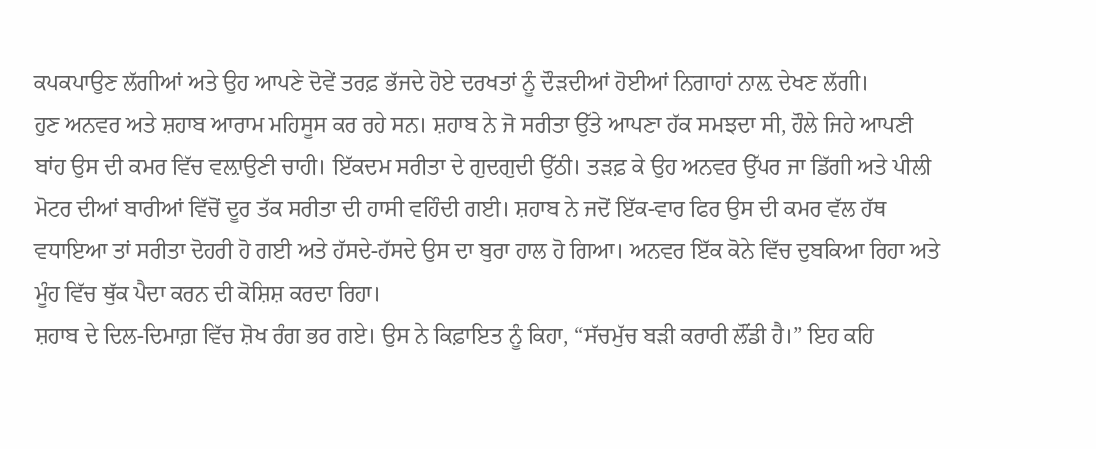ਕਪਕਪਾਉਣ ਲੱਗੀਆਂ ਅਤੇ ਉਹ ਆਪਣੇ ਦੋਵੇਂ ਤਰਫ਼ ਭੱਜਦੇ ਹੋਏ ਦਰਖਤਾਂ ਨੂੰ ਦੌੜਦੀਆਂ ਹੋਈਆਂ ਨਿਗਾਹਾਂ ਨਾਲ਼ ਦੇਖਣ ਲੱਗੀ।
ਹੁਣ ਅਨਵਰ ਅਤੇ ਸ਼ਹਾਬ ਆਰਾਮ ਮਹਿਸੂਸ ਕਰ ਰਹੇ ਸਨ। ਸ਼ਹਾਬ ਨੇ ਜੋ ਸਰੀਤਾ ਉੱਤੇ ਆਪਣਾ ਹੱਕ ਸਮਝਦਾ ਸੀ, ਹੌਲੇ ਜਿਹੇ ਆਪਣੀ ਬਾਂਹ ਉਸ ਦੀ ਕਮਰ ਵਿੱਚ ਵਲ਼ਾਉਣੀ ਚਾਹੀ। ਇੱਕਦਮ ਸਰੀਤਾ ਦੇ ਗੁਦਗੁਦੀ ਉੱਠੀ। ਤੜਫ਼ ਕੇ ਉਹ ਅਨਵਰ ਉੱਪਰ ਜਾ ਡਿੱਗੀ ਅਤੇ ਪੀਲੀ ਮੋਟਰ ਦੀਆਂ ਬਾਰੀਆਂ ਵਿੱਚੋਂ ਦੂਰ ਤੱਕ ਸਰੀਤਾ ਦੀ ਹਾਸੀ ਵਹਿੰਦੀ ਗਈ। ਸ਼ਹਾਬ ਨੇ ਜਦੋਂ ਇੱਕ-ਵਾਰ ਫਿਰ ਉਸ ਦੀ ਕਮਰ ਵੱਲ ਹੱਥ ਵਧਾਇਆ ਤਾਂ ਸਰੀਤਾ ਦੋਹਰੀ ਹੋ ਗਈ ਅਤੇ ਹੱਸਦੇ-ਹੱਸਦੇ ਉਸ ਦਾ ਬੁਰਾ ਹਾਲ ਹੋ ਗਿਆ। ਅਨਵਰ ਇੱਕ ਕੋਨੇ ਵਿੱਚ ਦੁਬਕਿਆ ਰਿਹਾ ਅਤੇ ਮੂੰਹ ਵਿੱਚ ਥੁੱਕ ਪੈਦਾ ਕਰਨ ਦੀ ਕੋਸ਼ਿਸ਼ ਕਰਦਾ ਰਿਹਾ।
ਸ਼ਹਾਬ ਦੇ ਦਿਲ-ਦਿਮਾਗ਼ ਵਿੱਚ ਸ਼ੋਖ ਰੰਗ ਭਰ ਗਏ। ਉਸ ਨੇ ਕਿਫ਼ਾਇਤ ਨੂੰ ਕਿਹਾ, “ਸੱਚਮੁੱਚ ਬੜੀ ਕਰਾਰੀ ਲੌਂਡੀ ਹੈ।” ਇਹ ਕਹਿ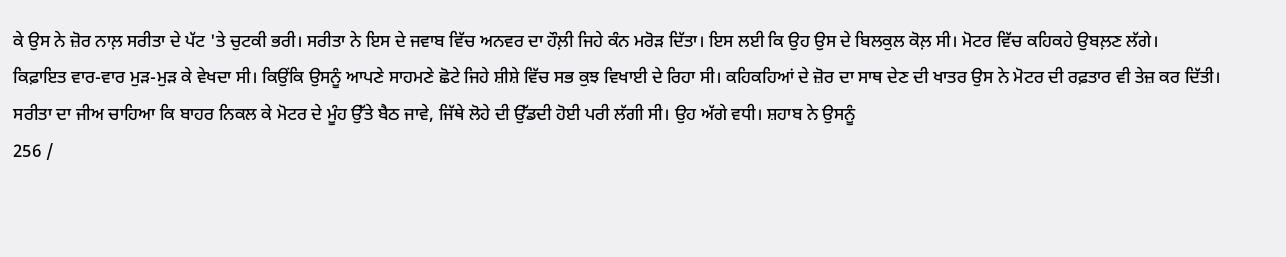ਕੇ ਉਸ ਨੇ ਜ਼ੋਰ ਨਾਲ਼ ਸਰੀਤਾ ਦੇ ਪੱਟ 'ਤੇ ਚੁਟਕੀ ਭਰੀ। ਸਰੀਤਾ ਨੇ ਇਸ ਦੇ ਜਵਾਬ ਵਿੱਚ ਅਨਵਰ ਦਾ ਹੌਲ਼ੀ ਜਿਹੇ ਕੰਨ ਮਰੋੜ ਦਿੱਤਾ। ਇਸ ਲਈ ਕਿ ਉਹ ਉਸ ਦੇ ਬਿਲਕੁਲ ਕੋਲ਼ ਸੀ। ਮੋਟਰ ਵਿੱਚ ਕਹਿਕਹੇ ਉਬਲ਼ਣ ਲੱਗੇ।
ਕਿਫ਼ਾਇਤ ਵਾਰ-ਵਾਰ ਮੁੜ-ਮੁੜ ਕੇ ਵੇਖਦਾ ਸੀ। ਕਿਉਂਕਿ ਉਸਨੂੰ ਆਪਣੇ ਸਾਹਮਣੇ ਛੋਟੇ ਜਿਹੇ ਸ਼ੀਸ਼ੇ ਵਿੱਚ ਸਭ ਕੁਝ ਵਿਖਾਈ ਦੇ ਰਿਹਾ ਸੀ। ਕਹਿਕਹਿਆਂ ਦੇ ਜ਼ੋਰ ਦਾ ਸਾਥ ਦੇਣ ਦੀ ਖਾਤਰ ਉਸ ਨੇ ਮੋਟਰ ਦੀ ਰਫ਼ਤਾਰ ਵੀ ਤੇਜ਼ ਕਰ ਦਿੱਤੀ।
ਸਰੀਤਾ ਦਾ ਜੀਅ ਚਾਹਿਆ ਕਿ ਬਾਹਰ ਨਿਕਲ ਕੇ ਮੋਟਰ ਦੇ ਮੂੰਹ ਉੱਤੇ ਬੈਠ ਜਾਵੇ, ਜਿੱਥੇ ਲੋਹੇ ਦੀ ਉੱਡਦੀ ਹੋਈ ਪਰੀ ਲੱਗੀ ਸੀ। ਉਹ ਅੱਗੇ ਵਧੀ। ਸ਼ਹਾਬ ਨੇ ਉਸਨੂੰ
256 /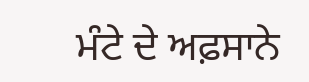ਮੰਟੇ ਦੇ ਅਫ਼ਸਾਨੇ